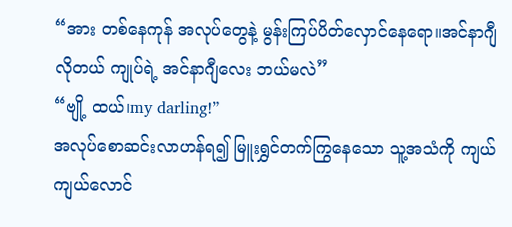“အား တစ်နေကုန် အလုပ်တွေနဲ့ မွန်းကြပ်ပိတ်လှောင်နေရော။အင်နာဂျီလိုတယ် ကျုပ်ရဲ့ အင်နာဂျီလေး ဘယ်မလဲ”
“ဗျို့ ထယ်၊my darling!”
အလုပ်စောဆင်းလာဟန်ရ၍ မြူးရွှင်တက်ကြွနေသော သူ့အသံကို ကျယ်ကျယ်လောင်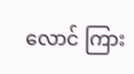လောင် ကြား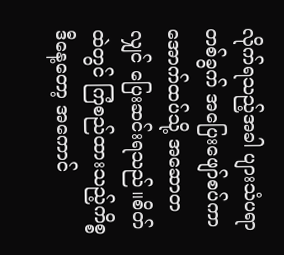လိုက်ရသည့်အခါ ပျားသံပရာတစ်ခွက် အပြေးဖျော်စပ်ကာ အောက်ထပ်သို့ အဆောတလျှင် ပြေးဆင်းရသည်။စိတ်ထဲတွင် ကြံစည်ထားသည့်ကိစ္စ ဒီနေ့တော့ အကောင်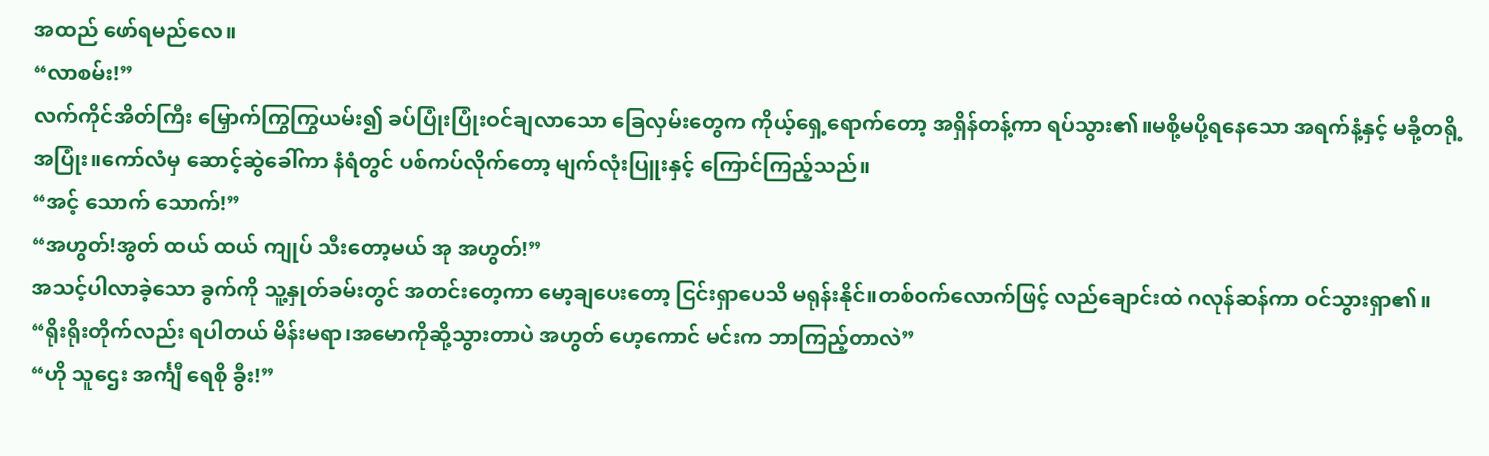အထည် ဖော်ရမည်လေ။
“လာစမ်း!”
လက်ကိုင်အိတ်ကြီး မြှောက်ကြွကြွယမ်း၍ ခပ်ပြုံးပြုံးဝင်ချလာသော ခြေလှမ်းတွေက ကိုယ့်ရှေ့ရောက်တော့ အရှိန်တန့်ကာ ရပ်သွား၏။မစို့မပို့ရနေသော အရက်နံ့နှင့် မခို့တရို့အပြုံး။ကော်လံမှ ဆောင့်ဆွဲခေါ်ကာ နံရံတွင် ပစ်ကပ်လိုက်တော့ မျက်လုံးပြူးနှင့် ကြောင်ကြည့်သည်။
“အင့် သောက် သောက်!”
“အဟွတ်!အွတ် ထယ် ထယ် ကျုပ် သီးတော့မယ် အု အဟွတ်!”
အသင့်ပါလာခဲ့သော ခွက်ကို သူ့နှုတ်ခမ်းတွင် အတင်းတေ့ကာ မော့ချပေးတော့ ငြင်းရှာပေသိ မရုန်းနိုင်။တစ်ဝက်လောက်ဖြင့် လည်ချောင်းထဲ ဂလုန်ဆန်ကာ ဝင်သွားရှာ၏။
“ရိုးရိုးတိုက်လည်း ရပါတယ် မိန်းမရာ၊အမောကိုဆို့သွားတာပဲ အဟွတ် ဟေ့ကောင် မင်းက ဘာကြည့်တာလဲ”
“ဟို သူဌေး အင်္ကျီ ရေစို ခွီး!”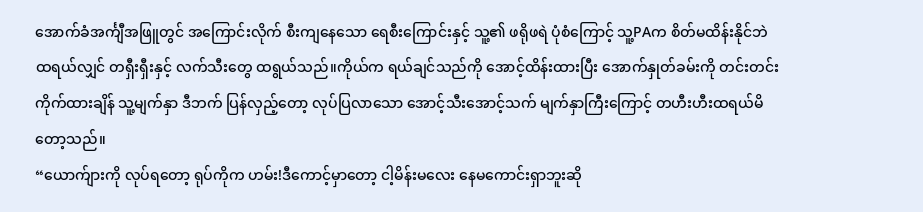အောက်ခံအင်္ကျီအဖြူတွင် အကြောင်းလိုက် စီးကျနေသော ရေစီးကြောင်းနှင့် သူ့၏ ဖရိုဖရဲ ပုံစံကြောင့် သူ့PAက စိတ်မထိန်းနိုင်ဘဲ ထရယ်လျှင် တရှီးရှီးနှင့် လက်သီးတွေ ထရွယ်သည်။ကိုယ်က ရယ်ချင်သည်ကို အောင့်ထိန်းထားပြီး အောက်နှုတ်ခမ်းကို တင်းတင်းကိုက်ထားချိန် သူ့မျက်နှာ ဒီဘက် ပြန်လှည့်တော့ လုပ်ပြလာသော အောင့်သီးအောင့်သက် မျက်နှာကြီးကြောင့် တဟီးဟီးထရယ်မိတော့သည်။
“ယောက်ျားကို လုပ်ရတော့ ရုပ်ကိုက ဟမ်း!ဒီကောင့်မှာတော့ ငါ့မိန်းမလေး နေမကောင်းရှာဘူးဆို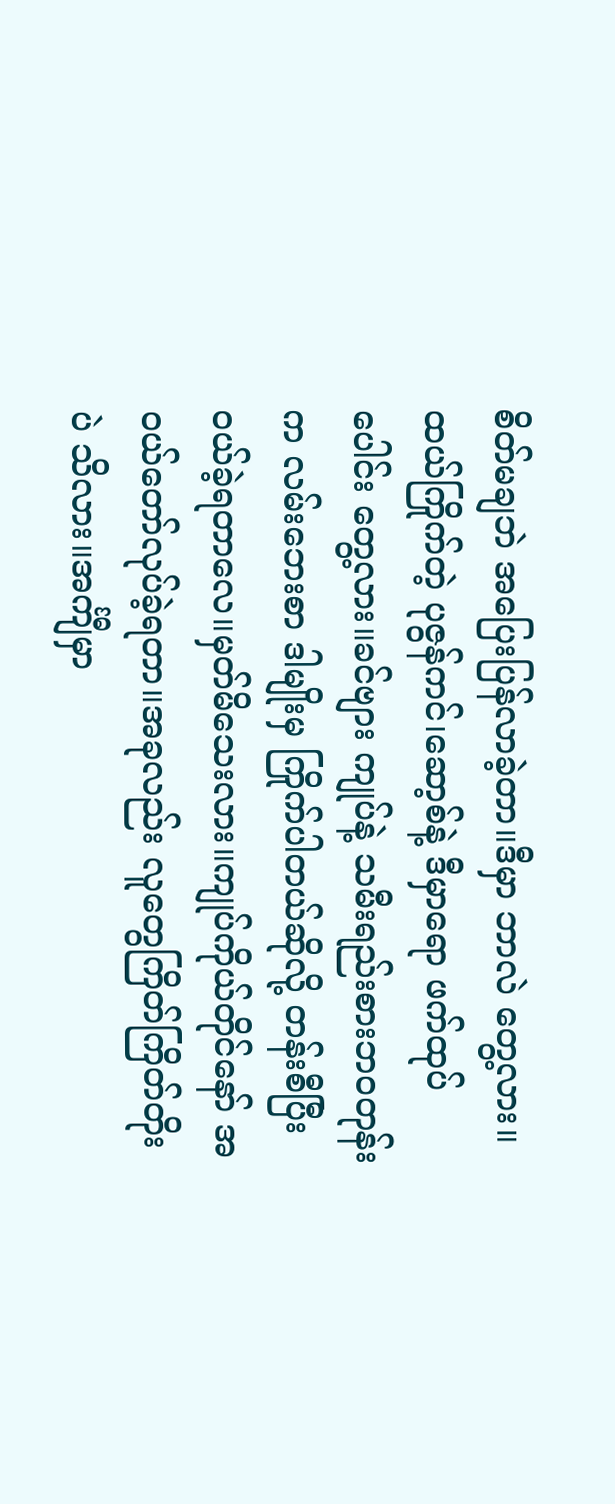စိတ်မချဘဲ အပြေးပြန်လာခဲ့တာ။ဒီမှာ ဘာလဲ တွေ့လား။ထယ်ကြိုက်တဲ့ ပုဇွန်ကင်၊ဆော့စ်နဲ့ ဒီမှာရော ဖက်ထုပ်ပေါင်း တွေ့လား။ခင်ဗျား ကျုပ်နဲ့ သမီးရည်းစားဘဝတုန်းက လမ်းဘေးစာ ဒါမျိုးမှ ကြိုက်ပါတယ်ဆိုလို့ တန်းစီပြီး ဝယ်ခဲ့ရတာလေ။မှတ်မိသေးလား။ကျုပ်ကိုယ်တိုင်နော် အဝယ်တော်လုပ်ခဲ့ရတာ။အခုလည်း လူတွေကြိတ်ကြိတ်တိုးပဲ သိလား။အင်္ကျီမှာ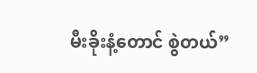မီးခိုးနံ့တောင် စွဲတယ်”